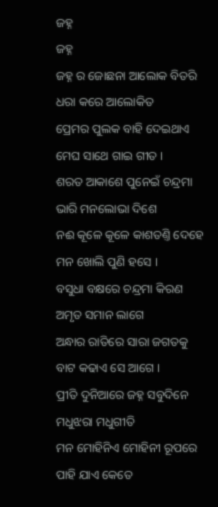ଜହ୍ନ
ଜହ୍ନ
ଜହ୍ନ ର ଜୋଛନା ଆଲୋକ ବିତରି
ଧରା କରେ ଆଲୋକିତ
ପ୍ରେମର ପୁଲକ ବାହି ଦେଇଥାଏ
ମେଘ ସାଥେ ଗାଇ ଗୀତ ।
ଶରତ ଆକାଶେ ପୁନେଇଁ ଚନ୍ଦ୍ରମା
ଭାରି ମନଲୋଭା ଦିଶେ
ନଈ କୂଳେ କୂଳେ କାଶତଣ୍ତି ଦେହେ
ମନ ଖୋଲି ପୁଣି ହସେ ।
ବସୁଧା ବକ୍ଷରେ ଚନ୍ଦ୍ରମା କିରଣ
ଅମୃତ ସମାନ ଲାଗେ
ଅନ୍ଧାର ରାତିରେ ସାରା ଜଗତକୁ
ବାଟ କଢାଏ ସେ ଆଗେ ।
ପ୍ରୀତି ଦୁନିଆରେ ଜହ୍ନ ସବୁଦିନେ
ମଧୁଝରା ମଧୁଗୀତି
ମନ ମୋହିନିଏ ମୋହିନୀ ରୂପରେ
ପାହି ଯାଏ କେତେ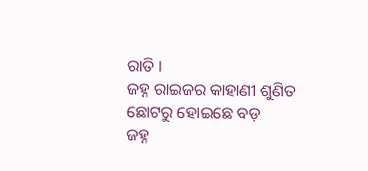ରାତି ।
ଜହ୍ନ ରାଇଜର କାହାଣୀ ଶୁଣିତ
ଛୋଟରୁ ହୋଇଛେ ବଡ଼
ଜହ୍ନ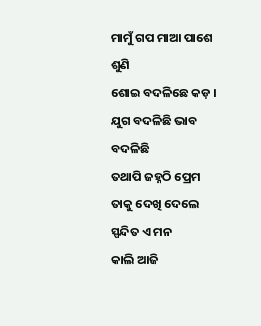ମାମୁଁ ଗପ ମାଆ ପାଶେ ଶୁଣି
ଶୋଇ ବଦଳିଛେ କଡ଼ ।
ଯୁଗ ବଦଳିଛି ଭାବ ବଦଳିଛି
ତଥାପି ଜହ୍ନଠି ପ୍ରେମ
ତାକୁ ଦେଖି ଦେଲେ ସ୍ପନ୍ଦିତ ଏ ମନ
କାଲି ଆଜି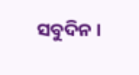ସବୁଦିନ ।